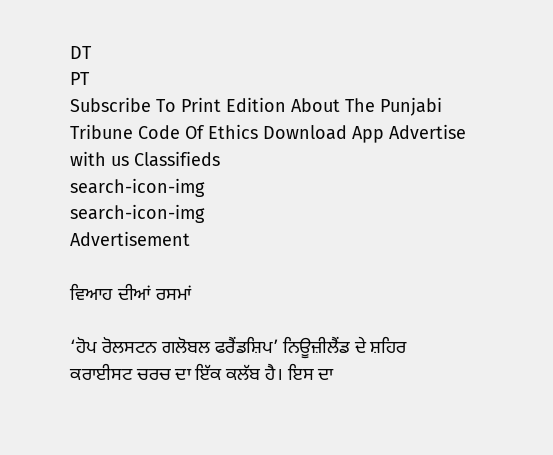DT
PT
Subscribe To Print Edition About The Punjabi Tribune Code Of Ethics Download App Advertise with us Classifieds
search-icon-img
search-icon-img
Advertisement

ਵਿਆਹ ਦੀਆਂ ਰਸਮਾਂ

‘ਹੋਪ ਰੋਲਸਟਨ ਗਲੋਬਲ ਫਰੈਂਡਸ਼ਿਪ’ ਨਿਊਜ਼ੀਲੈਂਡ ਦੇ ਸ਼ਹਿਰ ਕਰਾਈਸਟ ਚਰਚ ਦਾ ਇੱਕ ਕਲੱਬ ਹੈ। ਇਸ ਦਾ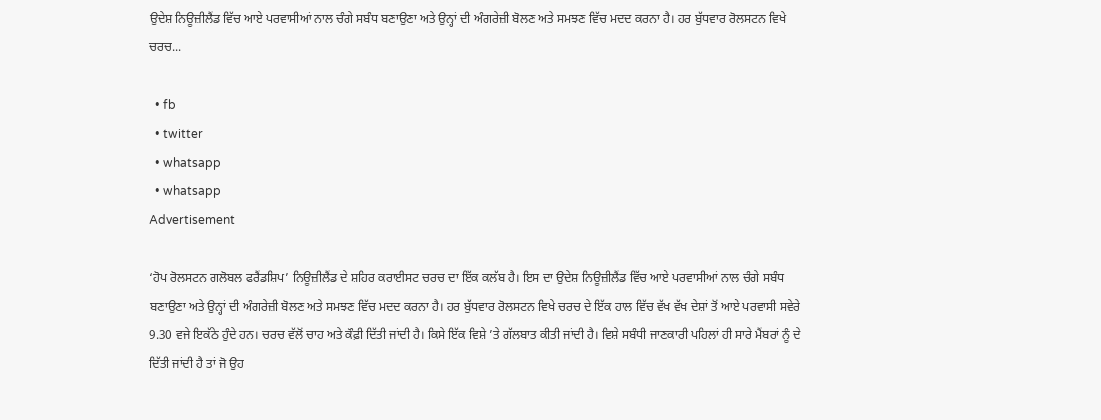ਉਦੇਸ਼ ਨਿਊਜ਼ੀਲੈਂਡ ਵਿੱਚ ਆਏ ਪਰਵਾਸੀਆਂ ਨਾਲ ਚੰਗੇ ਸਬੰਧ ਬਣਾਉਣਾ ਅਤੇ ਉਨ੍ਹਾਂ ਦੀ ਅੰਗਰੇਜ਼ੀ ਬੋਲਣ ਅਤੇ ਸਮਝਣ ਵਿੱਚ ਮਦਦ ਕਰਨਾ ਹੈ। ਹਰ ਬੁੱਧਵਾਰ ਰੋਲਸਟਨ ਵਿਖੇ ਚਰਚ...

  • fb
  • twitter
  • whatsapp
  • whatsapp
Advertisement

‘ਹੋਪ ਰੋਲਸਟਨ ਗਲੋਬਲ ਫਰੈਂਡਸ਼ਿਪ’ ਨਿਊਜ਼ੀਲੈਂਡ ਦੇ ਸ਼ਹਿਰ ਕਰਾਈਸਟ ਚਰਚ ਦਾ ਇੱਕ ਕਲੱਬ ਹੈ। ਇਸ ਦਾ ਉਦੇਸ਼ ਨਿਊਜ਼ੀਲੈਂਡ ਵਿੱਚ ਆਏ ਪਰਵਾਸੀਆਂ ਨਾਲ ਚੰਗੇ ਸਬੰਧ ਬਣਾਉਣਾ ਅਤੇ ਉਨ੍ਹਾਂ ਦੀ ਅੰਗਰੇਜ਼ੀ ਬੋਲਣ ਅਤੇ ਸਮਝਣ ਵਿੱਚ ਮਦਦ ਕਰਨਾ ਹੈ। ਹਰ ਬੁੱਧਵਾਰ ਰੋਲਸਟਨ ਵਿਖੇ ਚਰਚ ਦੇ ਇੱਕ ਹਾਲ ਵਿੱਚ ਵੱਖ ਵੱਖ ਦੇਸ਼ਾਂ ਤੋਂ ਆਏ ਪਰਵਾਸੀ ਸਵੇਰੇ 9.30 ਵਜੇ ਇਕੱਠੇ ਹੁੰਦੇ ਹਨ। ਚਰਚ ਵੱਲੋਂ ਚਾਹ ਅਤੇ ਕੌਫ਼ੀ ਦਿੱਤੀ ਜਾਂਦੀ ਹੈ। ਕਿਸੇ ਇੱਕ ਵਿਸ਼ੇ ’ਤੇ ਗੱਲਬਾਤ ਕੀਤੀ ਜਾਂਦੀ ਹੈ। ਵਿਸ਼ੇ ਸਬੰਧੀ ਜਾਣਕਾਰੀ ਪਹਿਲਾਂ ਹੀ ਸਾਰੇ ਮੈਂਬਰਾਂ ਨੂੰ ਦੇ ਦਿੱਤੀ ਜਾਂਦੀ ਹੈ ਤਾਂ ਜੋ ਉਹ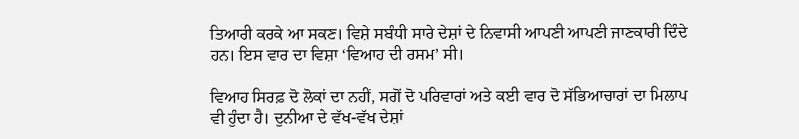ਤਿਆਰੀ ਕਰਕੇ ਆ ਸਕਣ। ਵਿਸ਼ੇ ਸਬੰਧੀ ਸਾਰੇ ਦੇਸ਼ਾਂ ਦੇ ਨਿਵਾਸੀ ਆਪਣੀ ਆਪਣੀ ਜਾਣਕਾਰੀ ਦਿੰਦੇ ਹਨ। ਇਸ ਵਾਰ ਦਾ ਵਿਸ਼ਾ ‘ਵਿਆਹ ਦੀ ਰਸਮ’ ਸੀ।

ਵਿਆਹ ਸਿਰਫ਼ ਦੋ ਲੋਕਾਂ ਦਾ ਨਹੀਂ, ਸਗੋਂ ਦੋ ਪਰਿਵਾਰਾਂ ਅਤੇ ਕਈ ਵਾਰ ਦੋ ਸੱਭਿਆਚਾਰਾਂ ਦਾ ਮਿਲਾਪ ਵੀ ਹੁੰਦਾ ਹੈ। ਦੁਨੀਆ ਦੇ ਵੱਖ-ਵੱਖ ਦੇਸ਼ਾਂ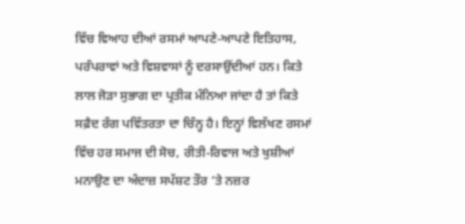ਵਿੱਚ ਵਿਆਹ ਦੀਆਂ ਰਸਮਾਂ ਆਪਣੇ-ਆਪਣੇ ਇਤਿਹਾਸ, ਪਰੰਪਰਾਵਾਂ ਅਤੇ ਵਿਸ਼ਵਾਸਾਂ ਨੂੰ ਦਰਸਾਉਂਦੀਆਂ ਹਨ। ਕਿਤੇ ਲਾਲ ਜੋੜਾ ਸੁਭਾਗ ਦਾ ਪ੍ਰਤੀਕ ਮੰਨਿਆ ਜਾਂਦਾ ਹੈ ਤਾਂ ਕਿਤੇ ਸਫ਼ੈਦ ਰੰਗ ਪਵਿੱਤਰਤਾ ਦਾ ਚਿੰਨ੍ਹ ਹੈ। ਇਨ੍ਹਾਂ ਵਿਲੱਖਣ ਰਸਮਾਂ ਵਿੱਚ ਹਰ ਸਮਾਜ ਦੀ ਸੋਚ, ਰੀਤੀ-ਰਿਵਾਜ ਅਤੇ ਖੁਸ਼ੀਆਂ ਮਨਾਉਣ ਦਾ ਅੰਦਾਜ਼ ਸਪੱਸ਼ਟ ਤੌਰ ’ਤੇ ਨਜ਼ਰ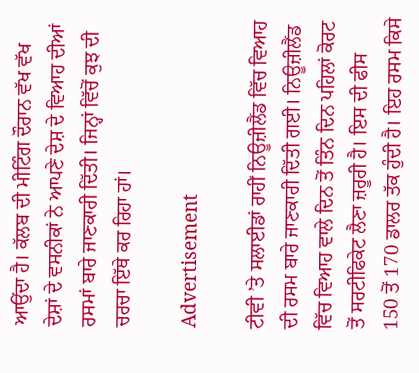ਆਉਂਦਾ ਹੈ। ਕੱਲਬ ਦੀ ਮੀਟਿੰਗ ਦੌਰਾਨ ਵੱਖ ਵੱਖ ਦੇਸ਼ਾਂ ਦੇ ਵਸਨੀਕਾਂ ਨੇ ਆਪਣੇ ਦੇਸ਼ ਦੇ ਵਿਆਹ ਦੀਆਂ ਰਸਮਾਂ ਬਾਰੇ ਜਾਣਕਾਰੀ ਦਿੱਤੀ। ਜਿਨ੍ਹਾਂ ਵਿੱਚੋਂ ਕੁਝ ਦੀ ਚਰਚਾ ਇੱਥੇ ਕਰ ਰਿਹਾ ਹਾਂ।

Advertisement

ਟੀਵੀ ’ਤੇ ਸਲਾਈਡਾਂ ਰਾਹੀਂ ਨਿਊਜ਼ੀਲੈਂਡ ਵਿੱਚ ਵਿਆਹ ਦੀ ਰਸਮ ਬਾਰੇ ਜਾਣਕਾਰੀ ਦਿੱਤੀ ਗਈ। ਨਿਊਜ਼ੀਲੈਂਡ ਵਿੱਚ ਵਿਆਹ ਵਾਲੇ ਦਿਨ ਤੋਂ ਤਿੰਨ ਦਿਨ ਪਹਿਲਾਂ ਕੋਰਟ ਤੋਂ ਸਰਟੀਫਿਕੇਟ ਲੈਣਾ ਜ਼ਰੂਰੀ ਹੈ। ਇਸ ਦੀ ਫੀਸ 150 ਤੋਂ 170 ਡਾਲਰ ਤੱਕ ਹੁੰਦੀ ਹੈ। ਇਹ ਰਸਮ ਕਿਸੇ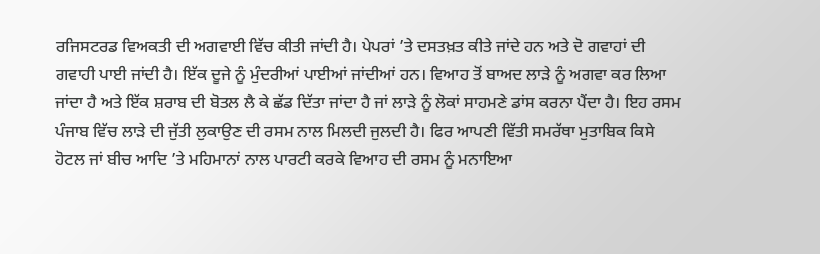ਰਜਿਸਟਰਡ ਵਿਅਕਤੀ ਦੀ ਅਗਵਾਈ ਵਿੱਚ ਕੀਤੀ ਜਾਂਦੀ ਹੈ। ਪੇਪਰਾਂ ’ਤੇ ਦਸਤਖ਼ਤ ਕੀਤੇ ਜਾਂਦੇ ਹਨ ਅਤੇ ਦੋ ਗਵਾਹਾਂ ਦੀ ਗਵਾਹੀ ਪਾਈ ਜਾਂਦੀ ਹੈ। ਇੱਕ ਦੂਜੇ ਨੂੰ ਮੁੰਦਰੀਆਂ ਪਾਈਆਂ ਜਾਂਦੀਆਂ ਹਨ। ਵਿਆਹ ਤੋਂ ਬਾਅਦ ਲਾੜੇ ਨੂੰ ਅਗਵਾ ਕਰ ਲਿਆ ਜਾਂਦਾ ਹੈ ਅਤੇ ਇੱਕ ਸ਼ਰਾਬ ਦੀ ਬੋਤਲ ਲੈ ਕੇ ਛੱਡ ਦਿੱਤਾ ਜਾਂਦਾ ਹੈ ਜਾਂ ਲਾੜੇ ਨੂੰ ਲੋਕਾਂ ਸਾਹਮਣੇ ਡਾਂਸ ਕਰਨਾ ਪੈਂਦਾ ਹੈ। ਇਹ ਰਸਮ ਪੰਜਾਬ ਵਿੱਚ ਲਾੜੇ ਦੀ ਜੁੱਤੀ ਲੁਕਾਉਣ ਦੀ ਰਸਮ ਨਾਲ ਮਿਲਦੀ ਜੁਲਦੀ ਹੈ। ਫਿਰ ਆਪਣੀ ਵਿੱਤੀ ਸਮਰੱਥਾ ਮੁਤਾਬਿਕ ਕਿਸੇ ਹੋਟਲ ਜਾਂ ਬੀਚ ਆਦਿ ’ਤੇ ਮਹਿਮਾਨਾਂ ਨਾਲ ਪਾਰਟੀ ਕਰਕੇ ਵਿਆਹ ਦੀ ਰਸਮ ਨੂੰ ਮਨਾਇਆ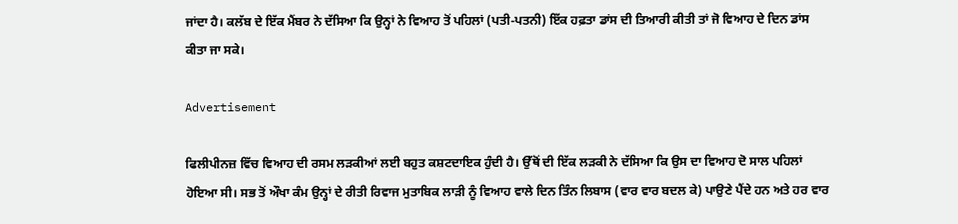ਜਾਂਦਾ ਹੈ। ਕਲੱਬ ਦੇ ਇੱਕ ਮੈਂਬਰ ਨੇ ਦੱਸਿਆ ਕਿ ਉਨ੍ਹਾਂ ਨੇ ਵਿਆਹ ਤੋਂ ਪਹਿਲਾਂ (ਪਤੀ-ਪਤਨੀ) ਇੱਕ ਹਫ਼ਤਾ ਡਾਂਸ ਦੀ ਤਿਆਰੀ ਕੀਤੀ ਤਾਂ ਜੋ ਵਿਆਹ ਦੇ ਦਿਨ ਡਾਂਸ ਕੀਤਾ ਜਾ ਸਕੇ।

Advertisement

ਫਿਲੀਪੀਨਜ਼ ਵਿੱਚ ਵਿਆਹ ਦੀ ਰਸਮ ਲੜਕੀਆਂ ਲਈ ਬਹੁਤ ਕਸ਼ਟਦਾਇਕ ਹੁੰਦੀ ਹੈ। ਉੱਥੋਂ ਦੀ ਇੱਕ ਲੜਕੀ ਨੇ ਦੱਸਿਆ ਕਿ ਉਸ ਦਾ ਵਿਆਹ ਦੋ ਸਾਲ ਪਹਿਲਾਂ ਹੋਇਆ ਸੀ। ਸਭ ਤੋਂ ਔਖਾ ਕੰਮ ਉਨ੍ਹਾਂ ਦੇ ਰੀਤੀ ਰਿਵਾਜ ਮੁਤਾਬਿਕ ਲਾੜੀ ਨੂੰ ਵਿਆਹ ਵਾਲੇ ਦਿਨ ਤਿੰਨ ਲਿਬਾਸ (ਵਾਰ ਵਾਰ ਬਦਲ ਕੇ) ਪਾਉਣੇ ਪੈਂਦੇ ਹਨ ਅਤੇ ਹਰ ਵਾਰ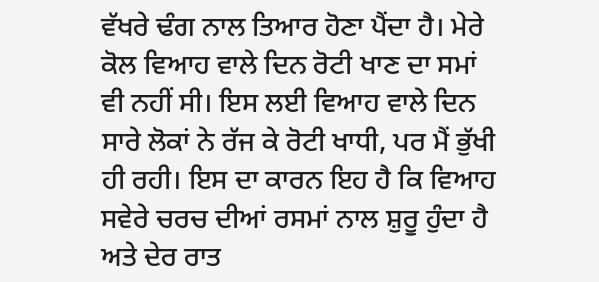ਵੱਖਰੇ ਢੰਗ ਨਾਲ ਤਿਆਰ ਹੋਣਾ ਪੈਂਦਾ ਹੈ। ਮੇਰੇ ਕੋਲ ਵਿਆਹ ਵਾਲੇ ਦਿਨ ਰੋਟੀ ਖਾਣ ਦਾ ਸਮਾਂ ਵੀ ਨਹੀਂ ਸੀ। ਇਸ ਲਈ ਵਿਆਹ ਵਾਲੇ ਦਿਨ ਸਾਰੇ ਲੋਕਾਂ ਨੇ ਰੱਜ ਕੇ ਰੋਟੀ ਖਾਧੀ, ਪਰ ਮੈਂ ਭੁੱਖੀ ਹੀ ਰਹੀ। ਇਸ ਦਾ ਕਾਰਨ ਇਹ ਹੈ ਕਿ ਵਿਆਹ ਸਵੇਰੇ ਚਰਚ ਦੀਆਂ ਰਸਮਾਂ ਨਾਲ ਸ਼ੁਰੂ ਹੁੰਦਾ ਹੈ ਅਤੇ ਦੇਰ ਰਾਤ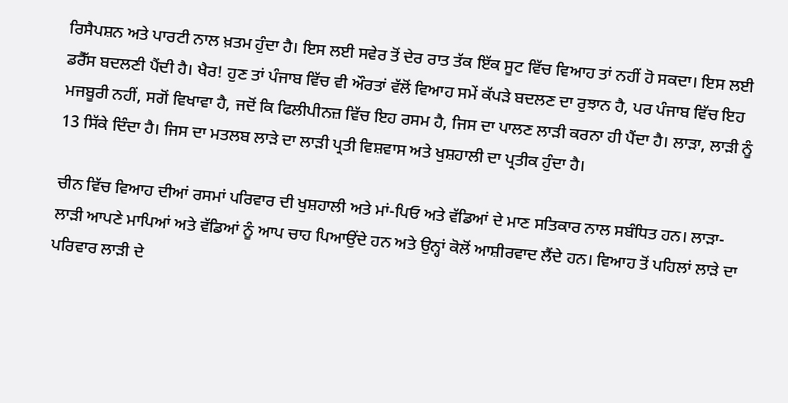ਰਿਸੈਪਸ਼ਨ ਅਤੇ ਪਾਰਟੀ ਨਾਲ ਖ਼ਤਮ ਹੁੰਦਾ ਹੈ। ਇਸ ਲਈ ਸਵੇਰ ਤੋਂ ਦੇਰ ਰਾਤ ਤੱਕ ਇੱਕ ਸੂਟ ਵਿੱਚ ਵਿਆਹ ਤਾਂ ਨਹੀਂ ਹੋ ਸਕਦਾ। ਇਸ ਲਈ ਡਰੈੱਸ ਬਦਲਣੀ ਪੈਂਦੀ ਹੈ। ਖੈਰ! ਹੁਣ ਤਾਂ ਪੰਜਾਬ ਵਿੱਚ ਵੀ ਔਰਤਾਂ ਵੱਲੋਂ ਵਿਆਹ ਸਮੇਂ ਕੱਪੜੇ ਬਦਲਣ ਦਾ ਰੁਝਾਨ ਹੈ, ਪਰ ਪੰਜਾਬ ਵਿੱਚ ਇਹ ਮਜਬੂਰੀ ਨਹੀਂ, ਸਗੋਂ ਵਿਖਾਵਾ ਹੈ, ਜਦੋਂ ਕਿ ਫਿਲੀਪੀਨਜ਼ ਵਿੱਚ ਇਹ ਰਸਮ ਹੈ, ਜਿਸ ਦਾ ਪਾਲਣ ਲਾੜੀ ਕਰਨਾ ਹੀ ਪੈਂਦਾ ਹੈ। ਲਾੜਾ, ਲਾੜੀ ਨੂੰ 13 ਸਿੱਕੇ ਦਿੰਦਾ ਹੈ। ਜਿਸ ਦਾ ਮਤਲਬ ਲਾੜੇ ਦਾ ਲਾੜੀ ਪ੍ਰਤੀ ਵਿਸ਼ਵਾਸ ਅਤੇ ਖੁਸ਼ਹਾਲੀ ਦਾ ਪ੍ਰਤੀਕ ਹੁੰਦਾ ਹੈ।

ਚੀਨ ਵਿੱਚ ਵਿਆਹ ਦੀਆਂ ਰਸਮਾਂ ਪਰਿਵਾਰ ਦੀ ਖੁਸ਼ਹਾਲੀ ਅਤੇ ਮਾਂ-ਪਿਓ ਅਤੇ ਵੱਡਿਆਂ ਦੇ ਮਾਣ ਸਤਿਕਾਰ ਨਾਲ ਸਬੰਧਿਤ ਹਨ। ਲਾੜਾ-ਲਾੜੀ ਆਪਣੇ ਮਾਪਿਆਂ ਅਤੇ ਵੱਡਿਆਂ ਨੂੰ ਆਪ ਚਾਹ ਪਿਆਉਂਦੇ ਹਨ ਅਤੇ ਉਨ੍ਹਾਂ ਕੋਲੋਂ ਆਸ਼ੀਰਵਾਦ ਲੈਂਦੇ ਹਨ। ਵਿਆਹ ਤੋਂ ਪਹਿਲਾਂ ਲਾੜੇ ਦਾ ਪਰਿਵਾਰ ਲਾੜੀ ਦੇ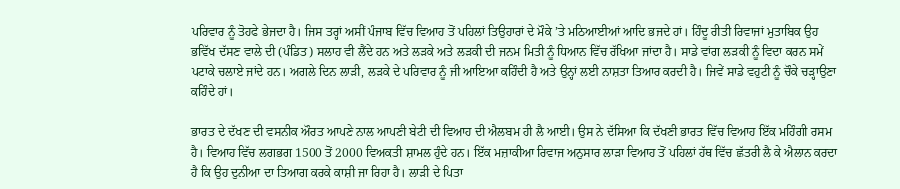ਪਰਿਵਾਰ ਨੂੰ ਤੋਹਫੇ ਭੇਜਦਾ ਹੈ। ਜਿਸ ਤਰ੍ਹਾਂ ਅਸੀਂ ਪੰਜਾਬ ਵਿੱਚ ਵਿਆਹ ਤੋਂ ਪਹਿਲਾਂ ਤਿਉਹਾਰਾਂ ਦੇ ਮੌਕੇ ’ਤੇ ਮਠਿਆਈਆਂ ਆਦਿ ਭਜਦੇ ਹਾਂ। ਹਿੰਦੂ ਰੀਤੀ ਰਿਵਾਜਾਂ ਮੁਤਾਬਿਕ ਉਹ ਭਵਿੱਖ ਦੱਸਣ ਵਾਲੇ ਦੀ (ਪੰਡਿਤ) ਸਲਾਹ ਵੀ ਲੈਂਦੇ ਹਨ ਅਤੇ ਲੜਕੇ ਅਤੇ ਲੜਕੀ ਦੀ ਜਨਮ ਮਿਤੀ ਨੂੰ ਧਿਆਨ ਵਿੱਚ ਰੱਖਿਆ ਜਾਂਦਾ ਹੈ। ਸਾਡੇ ਵਾਂਗ ਲੜਕੀ ਨੂੰ ਵਿਦਾ ਕਰਨ ਸਮੇਂ ਪਟਾਕੇ ਚਲਾਏ ਜਾਂਦੇ ਹਨ। ਅਗਲੇ ਦਿਨ ਲਾੜੀ, ਲੜਕੇ ਦੇ ਪਰਿਵਾਰ ਨੂੰ ਜੀ ਆਇਆ ਕਹਿੰਦੀ ਹੈ ਅਤੇ ਉਨ੍ਹਾਂ ਲਈ ਨਾਸ਼ਤਾ ਤਿਆਰ ਕਰਦੀ ਹੈ। ਜਿਵੇਂ ਸਾਡੇ ਵਹੁਟੀ ਨੂੰ ਚੌਕੇ ਚੜ੍ਹਾਉਣਾ ਕਹਿੰਦੇ ਹਾਂ।

ਭਾਰਤ ਦੇ ਦੱਖਣ ਦੀ ਵਸਨੀਕ ਔਰਤ ਆਪਣੇ ਨਾਲ ਆਪਣੀ ਬੇਟੀ ਦੀ ਵਿਆਹ ਦੀ ਐਲਬਮ ਹੀ ਲੈ ਆਈ। ਉਸ ਨੇ ਦੱਸਿਆ ਕਿ ਦੱਖਣੀ ਭਾਰਤ ਵਿੱਚ ਵਿਆਹ ਇੱਕ ਮਹਿੰਗੀ ਰਸਮ ਹੈ। ਵਿਆਹ ਵਿੱਚ ਲਗਭਗ 1500 ਤੋਂ 2000 ਵਿਅਕਤੀ ਸ਼ਾਮਲ ਹੁੰਦੇ ਹਨ। ਇੱਕ ਮਜ਼ਾਕੀਆ ਰਿਵਾਜ ਅਨੁਸਾਰ ਲਾੜਾ ਵਿਆਹ ਤੋਂ ਪਹਿਲਾਂ ਹੱਥ ਵਿੱਚ ਛੱਤਰੀ ਲੈ ਕੇ ਐਲਾਨ ਕਰਦਾ ਹੈ ਕਿ ਉਹ ਦੁਨੀਆ ਦਾ ਤਿਆਗ ਕਰਕੇ ਕਾਸ਼ੀ ਜਾ ਰਿਹਾ ਹੈ। ਲਾੜੀ ਦੇ ਪਿਤਾ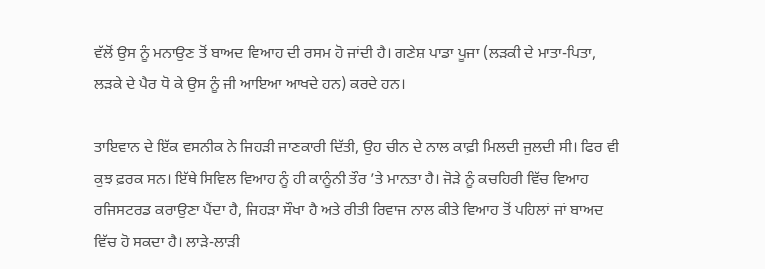ਵੱਲੋਂ ਉਸ ਨੂੰ ਮਨਾਉਣ ਤੋਂ ਬਾਅਦ ਵਿਆਹ ਦੀ ਰਸਮ ਹੋ ਜਾਂਦੀ ਹੈ। ਗਣੇਸ਼ ਪਾਡਾ ਪੂਜਾ (ਲੜਕੀ ਦੇ ਮਾਤਾ-ਪਿਤਾ, ਲੜਕੇ ਦੇ ਪੈਰ ਧੋ ਕੇ ਉਸ ਨੂੰ ਜੀ ਆਇਆ ਆਖਦੇ ਹਨ) ਕਰਦੇ ਹਨ।

ਤਾਇਵਾਨ ਦੇ ਇੱਕ ਵਸਨੀਕ ਨੇ ਜਿਹੜੀ ਜਾਣਕਾਰੀ ਦਿੱਤੀ, ਉਹ ਚੀਨ ਦੇ ਨਾਲ ਕਾਫ਼ੀ ਮਿਲਦੀ ਜੁਲਦੀ ਸੀ। ਫਿਰ ਵੀ ਕੁਝ ਫ਼ਰਕ ਸਨ। ਇੱਥੇ ਸਿਵਿਲ ਵਿਆਹ ਨੂੰ ਹੀ ਕਾਨੂੰਨੀ ਤੌਰ ’ਤੇ ਮਾਨਤਾ ਹੈ। ਜੋੜੇ ਨੂੰ ਕਚਹਿਰੀ ਵਿੱਚ ਵਿਆਹ ਰਜਿਸਟਰਡ ਕਰਾਉਣਾ ਪੈਂਦਾ ਹੈ, ਜਿਹੜਾ ਸੌਖਾ ਹੈ ਅਤੇ ਰੀਤੀ ਰਿਵਾਜ ਨਾਲ ਕੀਤੇ ਵਿਆਹ ਤੋਂ ਪਹਿਲਾਂ ਜਾਂ ਬਾਅਦ ਵਿੱਚ ਹੋ ਸਕਦਾ ਹੈ। ਲਾੜੇ-ਲਾੜੀ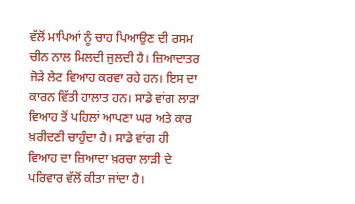ਵੱਲੋਂ ਮਾਪਿਆਂ ਨੂੰ ਚਾਹ ਪਿਆਉਣ ਦੀ ਰਸਮ ਚੀਨ ਨਾਲ ਮਿਲਦੀ ਜੁਲਦੀ ਹੈ। ਜ਼ਿਆਦਾਤਰ ਜੋੜੇ ਲੇਟ ਵਿਆਹ ਕਰਵਾ ਰਹੇ ਹਨ। ਇਸ ਦਾ ਕਾਰਨ ਵਿੱਤੀ ਹਾਲਾਤ ਹਨ। ਸਾਡੇ ਵਾਂਗ ਲਾੜਾ ਵਿਆਹ ਤੋਂ ਪਹਿਲਾਂ ਆਪਣਾ ਘਰ ਅਤੇ ਕਾਰ ਖ਼ਰੀਦਣੀ ਚਾਹੁੰਦਾ ਹੈ। ਸਾਡੇ ਵਾਂਗ ਹੀ ਵਿਆਹ ਦਾ ਜ਼ਿਆਦਾ ਖ਼ਰਚਾ ਲਾੜੀ ਦੇ ਪਰਿਵਾਰ ਵੱਲੋਂ ਕੀਤਾ ਜਾਂਦਾ ਹੈ।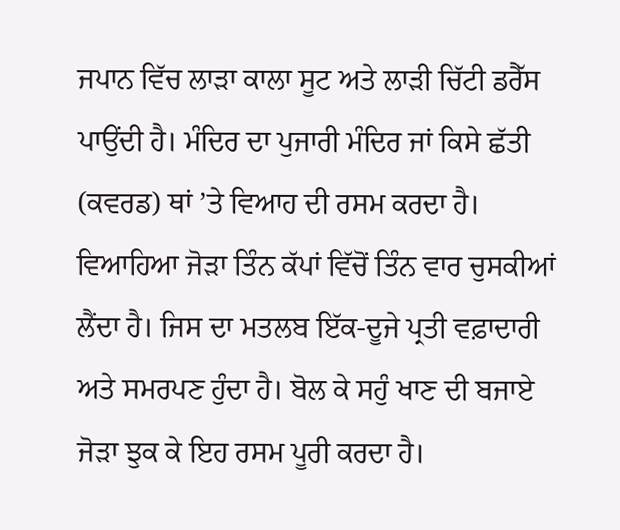ਜਪਾਨ ਵਿੱਚ ਲਾੜਾ ਕਾਲਾ ਸੂਟ ਅਤੇ ਲਾੜੀ ਚਿੱਟੀ ਡਰੈੱਸ ਪਾਉਂਦੀ ਹੈ। ਮੰਦਿਰ ਦਾ ਪੁਜਾਰੀ ਮੰਦਿਰ ਜਾਂ ਕਿਸੇ ਛੱਤੀ (ਕਵਰਡ) ਥਾਂ ’ਤੇ ਵਿਆਹ ਦੀ ਰਸਮ ਕਰਦਾ ਹੈ। ਵਿਆਹਿਆ ਜੋੜਾ ਤਿੰਨ ਕੱਪਾਂ ਵਿੱਚੋਂ ਤਿੰਨ ਵਾਰ ਚੁਸਕੀਆਂ ਲੈਂਦਾ ਹੈ। ਜਿਸ ਦਾ ਮਤਲਬ ਇੱਕ-ਦੂਜੇ ਪ੍ਰਤੀ ਵਫ਼ਾਦਾਰੀ ਅਤੇ ਸਮਰਪਣ ਹੁੰਦਾ ਹੈ। ਬੋਲ ਕੇ ਸਹੁੰ ਖਾਣ ਦੀ ਬਜਾਏ ਜੋੜਾ ਝੁਕ ਕੇ ਇਹ ਰਸਮ ਪੂਰੀ ਕਰਦਾ ਹੈ।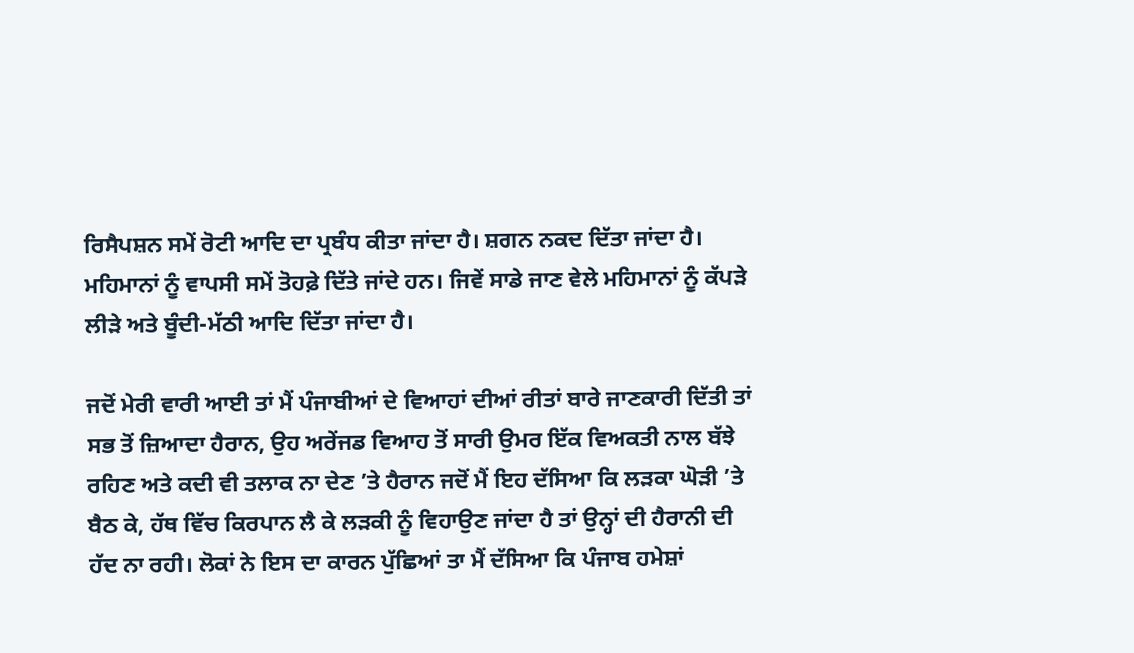ਰਿਸੈਪਸ਼ਨ ਸਮੇਂ ਰੋਟੀ ਆਦਿ ਦਾ ਪ੍ਰਬੰਧ ਕੀਤਾ ਜਾਂਦਾ ਹੈ। ਸ਼ਗਨ ਨਕਦ ਦਿੱਤਾ ਜਾਂਦਾ ਹੈ। ਮਹਿਮਾਨਾਂ ਨੂੰ ਵਾਪਸੀ ਸਮੇਂ ਤੋਹਫ਼ੇ ਦਿੱਤੇ ਜਾਂਦੇ ਹਨ। ਜਿਵੇਂ ਸਾਡੇ ਜਾਣ ਵੇਲੇ ਮਹਿਮਾਨਾਂ ਨੂੰ ਕੱਪੜੇ ਲੀੜੇ ਅਤੇ ਬੂੰਦੀ-ਮੱਠੀ ਆਦਿ ਦਿੱਤਾ ਜਾਂਦਾ ਹੈ।

ਜਦੋਂ ਮੇਰੀ ਵਾਰੀ ਆਈ ਤਾਂ ਮੈਂ ਪੰਜਾਬੀਆਂ ਦੇ ਵਿਆਹਾਂ ਦੀਆਂ ਰੀਤਾਂ ਬਾਰੇ ਜਾਣਕਾਰੀ ਦਿੱਤੀ ਤਾਂ ਸਭ ਤੋਂ ਜ਼ਿਆਦਾ ਹੈਰਾਨ, ਉਹ ਅਰੇਂਜਡ ਵਿਆਹ ਤੋਂ ਸਾਰੀ ਉਮਰ ਇੱਕ ਵਿਅਕਤੀ ਨਾਲ ਬੱਝੇ ਰਹਿਣ ਅਤੇ ਕਦੀ ਵੀ ਤਲਾਕ ਨਾ ਦੇਣ ’ਤੇ ਹੈਰਾਨ ਜਦੋਂ ਮੈਂ ਇਹ ਦੱਸਿਆ ਕਿ ਲੜਕਾ ਘੋੜੀ ’ਤੇ ਬੈਠ ਕੇ, ਹੱਥ ਵਿੱਚ ਕਿਰਪਾਨ ਲੈ ਕੇ ਲੜਕੀ ਨੂੰ ਵਿਹਾਉਣ ਜਾਂਦਾ ਹੈ ਤਾਂ ਉਨ੍ਹਾਂ ਦੀ ਹੈਰਾਨੀ ਦੀ ਹੱਦ ਨਾ ਰਹੀ। ਲੋਕਾਂ ਨੇ ਇਸ ਦਾ ਕਾਰਨ ਪੁੱਛਿਆਂ ਤਾ ਮੈਂ ਦੱਸਿਆ ਕਿ ਪੰਜਾਬ ਹਮੇਸ਼ਾਂ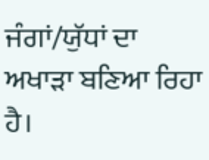ਜੰਗਾਂ/ਯੁੱਧਾਂ ਦਾ ਅਖਾੜਾ ਬਣਿਆ ਰਿਹਾ ਹੈ।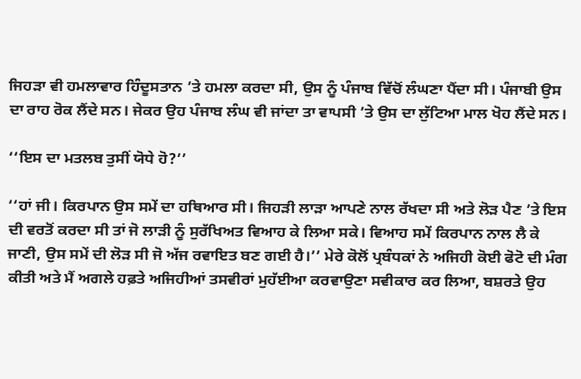ਜਿਹੜਾ ਵੀ ਹਮਲਾਵਾਰ ਹਿੰਦੂਸਤਾਨ ’ਤੇ ਹਮਲਾ ਕਰਦਾ ਸੀ, ਉਸ ਨੂੰ ਪੰਜਾਬ ਵਿੱਚੋਂ ਲੰਘਣਾ ਪੈਂਦਾ ਸੀ। ਪੰਜਾਬੀ ਉਸ ਦਾ ਰਾਹ ਰੋਕ ਲੈਂਦੇ ਸਨ। ਜੇਕਰ ਉਹ ਪੰਜਾਬ ਲੰਘ ਵੀ ਜਾਂਦਾ ਤਾ ਵਾਪਸੀ ’ਤੇ ਉਸ ਦਾ ਲੁੱਟਿਆ ਮਾਲ ਖੋਹ ਲੈਂਦੇ ਸਨ।

‘‘ਇਸ ਦਾ ਮਤਲਬ ਤੁਸੀਂ ਯੋਧੇ ਹੋ?’’

‘‘ਹਾਂ ਜੀ। ਕਿਰਪਾਨ ਉਸ ਸਮੇਂ ਦਾ ਹਥਿਆਰ ਸੀ। ਜਿਹੜੀ ਲਾੜਾ ਆਪਣੇ ਨਾਲ ਰੱਖਦਾ ਸੀ ਅਤੇ ਲੋੜ ਪੈਣ ’ਤੇ ਇਸ ਦੀ ਵਰਤੋਂ ਕਰਦਾ ਸੀ ਤਾਂ ਜੋ ਲਾੜੀ ਨੂੰ ਸੁਰੱਖਿਅਤ ਵਿਆਹ ਕੇ ਲਿਆ ਸਕੇ। ਵਿਆਹ ਸਮੇਂ ਕਿਰਪਾਨ ਨਾਲ ਲੈ ਕੇ ਜਾਣੀ, ਉਸ ਸਮੇਂ ਦੀ ਲੋੜ ਸੀ ਜੋ ਅੱਜ ਰਵਾਇਤ ਬਣ ਗਈ ਹੈ।’’ ਮੇਰੇ ਕੋਲੋਂ ਪ੍ਰਬੰਧਕਾਂ ਨੇ ਅਜਿਹੀ ਕੋਈ ਫੋਟੋ ਦੀ ਮੰਗ ਕੀਤੀ ਅਤੇ ਮੈਂ ਅਗਲੇ ਹਫ਼ਤੇ ਅਜਿਹੀਆਂ ਤਸਵੀਰਾਂ ਮੁਹੱਈਆ ਕਰਵਾਉਣਾ ਸਵੀਕਾਰ ਕਰ ਲਿਆ, ਬਸ਼ਰਤੇ ਉਹ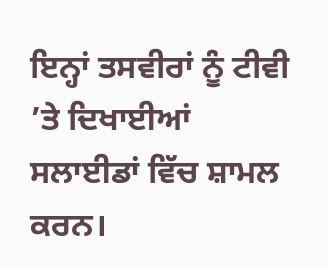ਇਨ੍ਹਾਂ ਤਸਵੀਰਾਂ ਨੂੰ ਟੀਵੀ ’ਤੇ ਦਿਖਾਈਆਂ ਸਲਾਈਡਾਂ ਵਿੱਚ ਸ਼ਾਮਲ ਕਰਨ।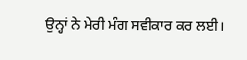ਉਨ੍ਹਾਂ ਨੇ ਮੇਰੀ ਮੰਗ ਸਵੀਕਾਰ ਕਰ ਲਈ।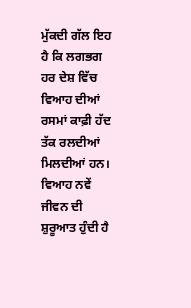ਮੁੱਕਦੀ ਗੱਲ ਇਹ ਹੈ ਕਿ ਲਗਭਗ ਹਰ ਦੇਸ਼ ਵਿੱਚ ਵਿਆਹ ਦੀਆਂ ਰਸਮਾਂ ਕਾਫ਼ੀ ਹੱਦ ਤੱਕ ਰਲਦੀਆਂ ਮਿਲਦੀਆਂ ਹਨ। ਵਿਆਹ ਨਵੇਂ ਜੀਵਨ ਦੀ ਸ਼ੁਰੂਆਤ ਹੁੰਦੀ ਹੈ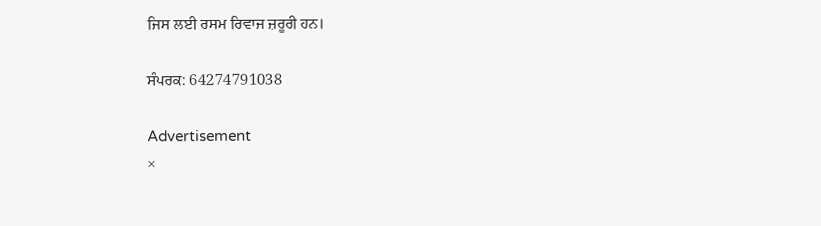ਜਿਸ ਲਈ ਰਸਮ ਰਿਵਾਜ ਜ਼ਰੂਰੀ ਹਨ।

ਸੰਪਰਕ: 64274791038

Advertisement
×